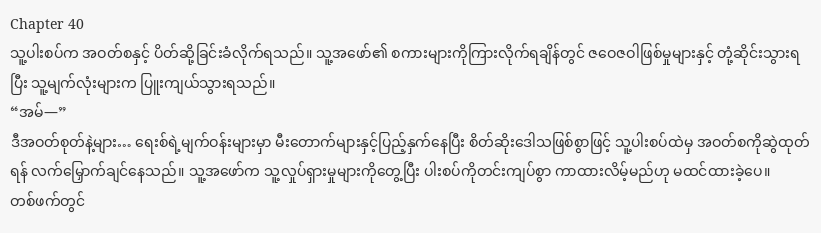Chapter 40
သူ့ပါးစပ်က အဝတ်စနှင့် ပိတ်ဆို့ခြင်းခံလိုက်ရသည်။ သူ့အဖော်၏ စကားများကိုကြားလိုက်ရချိန်တွင် ဇဝေဇဝါဖြစ်မှုများနှင့် တုံ့ဆိုင်းသွားရပြီး သူ့မျက်လုံးများက ပြူးကျယ်သွားရသည်။
“အမ်—”
ဒီအဝတ်စုတ်နဲ့များ… ရေးစ်ရဲ့မျက်ဝန်းများမှာ မီးတောက်များနှင့်ပြည့်နှက်နေပြီး စိတ်ဆိုးဒေါသဖြစ်စွာဖြင့် သူ့ပါးစပ်ထဲမှ အဝတ်စကိုဆွဲထုတ်ရန် လက်မြှောက်ချင်နေသည်။ သူ့အဖော်က သူ့လှုပ်ရှားမှုများကိုတွေ့ပြီး ပါးစပ်ကိုတင်းကျပ်စွာ ကာထားလိမ့်မည်ဟု မထင်ထားခဲ့ပေ။
တစ်ဖက်တွင်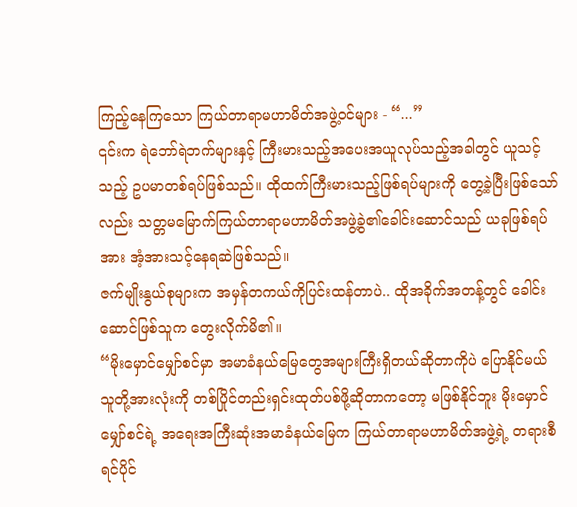ကြည့်နေကြသော ကြယ်တာရာမဟာမိတ်အဖွဲ့ဝင်များ - “...”
၎င်းက ရဲဘော်ရဲဘက်များနှင့် ကြီးမားသည့်အပေးအယူလုပ်သည့်အခါတွင် ယူသင့်သည့် ဥပမာတစ်ရပ်ဖြစ်သည်။ ထိုထက်ကြီးမားသည့်ဖြစ်ရပ်များကို တွေ့ခဲ့ပြီးဖြစ်သော်လည်း သတ္တမမြောက်ကြယ်တာရာမဟာမိတ်အဖွဲ့ခွဲ၏ခေါင်းဆောင်သည် ယခုဖြစ်ရပ်အား အံ့အားသင့်နေရဆဲဖြစ်သည်။
ဇက်မျိုးနွယ်စုများက အမှန်တကယ်ကိုပြင်းထန်တာပဲ.. ထိုအခိုက်အတန့်တွင် ခေါင်းဆောင်ဖြစ်သူက တွေးလိုက်မိ၏။
“မိုးမှောင်မျှော်စင်မှာ အမာခံနယ်မြေတွေအများကြီးရှိတယ်ဆိုတာကိုပဲ ပြောနိုင်မယ် သူတို့အားလုံးကို တစ်ပြိုင်တည်းရှင်းထုတ်ပစ်ဖို့ဆိုတာကတော့ မဖြစ်နိုင်ဘူး မိုးမှောင်မျှော်စင်ရဲ့ အရေးအကြီးဆုံးအမာခံနယ်မြေက ကြယ်တာရာမဟာမိတ်အဖွဲ့ရဲ့ တရားစီရင်ပိုင်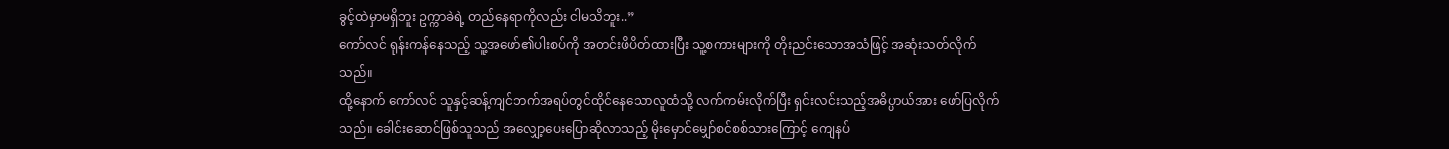ခွင့်ထဲမှာမရှိဘူး ဥက္ကာခဲရဲ့ တည်နေရာကိုလည်း ငါမသိဘူး..”
ကော်လင် ရုန်းကန်နေသည့် သူ့အဖော်၏ပါးစပ်ကို အတင်းဖိပိတ်ထားပြီး သူ့စကားများကို တိုးညင်းသောအသံဖြင့် အဆုံးသတ်လိုက်သည်။
ထို့နောက် ကော်လင် သူနှင့်ဆန့်ကျင်ဘက်အရပ်တွင်ထိုင်နေသောလူထံသို့ လက်ကမ်းလိုက်ပြီး ရှင်းလင်းသည့်အဓိပ္ပာယ်အား ဖော်ပြလိုက်သည်။ ခေါင်းဆောင်ဖြစ်သူသည် အလျှော့ပေးပြောဆိုလာသည့် မိုးမှောင်မျှော်စင်စစ်သားကြောင့် ကျေနပ်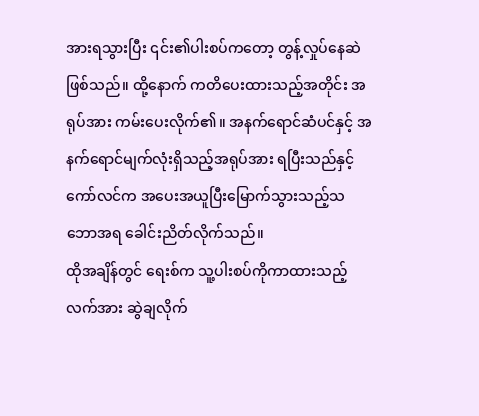အားရသွားပြီး ၎င်း၏ပါးစပ်ကတော့ တွန့်လှုပ်နေဆဲဖြစ်သည်။ ထို့နောက် ကတိပေးထားသည့်အတိုင်း အရုပ်အား ကမ်းပေးလိုက်၏။ အနက်ရောင်ဆံပင်နှင့် အနက်ရောင်မျက်လုံးရှိသည့်အရုပ်အား ရပြီးသည်နှင့် ကော်လင်က အပေးအယူပြီးမြောက်သွားသည့်သဘောအရ ခေါင်းညိတ်လိုက်သည်။
ထိုအချိန်တွင် ရေးစ်က သူ့ပါးစပ်ကိုကာထားသည့်လက်အား ဆွဲချလိုက်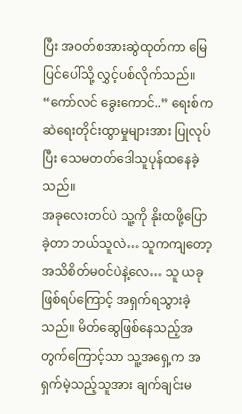ပြီး အဝတ်စအားဆွဲထုတ်ကာ မြေပြင်ပေါ်သို့ လွှင့်ပစ်လိုက်သည်။
“ကော်လင် ခွေးကောင်..” ရေးစ်က ဆဲရေးတိုင်းထွာမှုများအား ပြုလုပ်ပြီး သေမတတ်ဒေါသူပုန်ထနေခဲ့သည်။
အခုလေးတင်ပဲ သူ့ကို နိုးထဖို့ပြောခဲ့တာ ဘယ်သူလဲ… သူကကျတော့ အသိစိတ်မဝင်ပဲနဲ့လေ… သူ ယခုဖြစ်ရပ်ကြောင့် အရှက်ရသွားခဲ့သည်။ မိတ်ဆွေဖြစ်နေသည့်အတွက်ကြောင့်သာ သူ့အရှေ့က အရှက်မဲ့သည့်သူအား ချက်ချင်းမ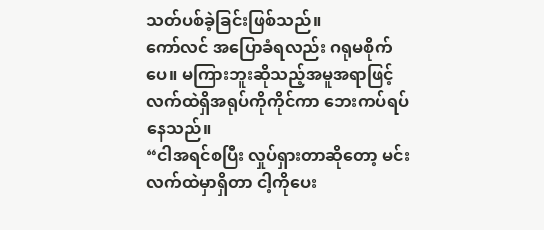သတ်ပစ်ခဲ့ခြင်းဖြစ်သည်။
ကော်လင် အပြောခံရလည်း ဂရုမစိုက်ပေ။ မကြားဘူးဆိုသည့်အမူအရာဖြင့် လက်ထဲရှိအရုပ်ကိုကိုင်ကာ ဘေးကပ်ရပ်နေသည်။
“ငါအရင်စပြီး လှုပ်ရှားတာဆိုတော့ မင်းလက်ထဲမှာရှိတာ ငါ့ကိုပေး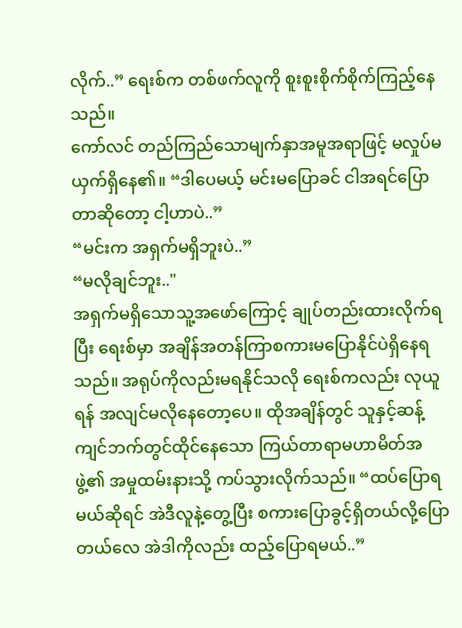လိုက်..” ရေးစ်က တစ်ဖက်လူကို စူးစူးစိုက်စိုက်ကြည့်နေသည်။
ကော်လင် တည်ကြည်သောမျက်နှာအမူအရာဖြင့် မလှုပ်မယှက်ရှိနေ၏။ “ဒါပေမယ့် မင်းမပြောခင် ငါအရင်ပြောတာဆိုတော့ ငါ့ဟာပဲ..”
“မင်းက အရှက်မရှိဘူးပဲ..”
“မလိုချင်ဘူး.."
အရှက်မရှိသောသူ့အဖော်ကြောင့် ချုပ်တည်းထားလိုက်ရပြီး ရေးစ်မှာ အချိန်အတန်ကြာစကားမပြောနိုင်ပဲရှိနေရသည်။ အရုပ်ကိုလည်းမရနိုင်သလို ရေးစ်ကလည်း လုယူရန် အလျင်မလိုနေတော့ပေ။ ထိုအချိန်တွင် သူနှင့်ဆန့်ကျင်ဘက်တွင်ထိုင်နေသော ကြယ်တာရာမဟာမိတ်အဖွဲ့၏ အမှုထမ်းနားသို့ ကပ်သွားလိုက်သည်။ “ထပ်ပြောရမယ်ဆိုရင် အဲဒီလူနဲ့တွေ့ပြီး စကားပြောခွင့်ရှိတယ်လို့ပြောတယ်လေ အဲဒါကိုလည်း ထည့်ပြောရမယ်..”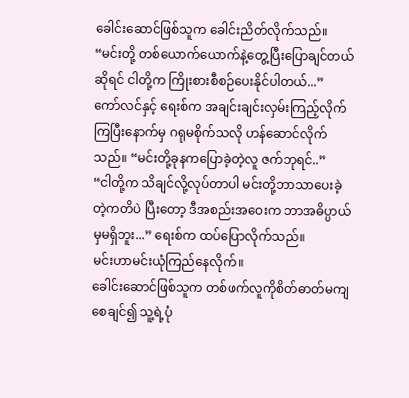ခေါင်းဆောင်ဖြစ်သူက ခေါင်းညိတ်လိုက်သည်။
“မင်းတို့ တစ်ယောက်ယောက်နဲ့တွေ့ပြီးပြောချင်တယ်ဆိုရင် ငါတို့က ကြိုးစားစီစဉ်ပေးနိုင်ပါတယ်...”
ကော်လင်နှင့် ရေးစ်က အချင်းချင်းလှမ်းကြည့်လိုက်ကြပြီးနောက်မှ ဂရုမစိုက်သလို ဟန်ဆောင်လိုက်သည်။ “မင်းတို့ခုနကပြောခဲ့တဲ့လူ ဇက်ဘုရင်..”
“ငါတို့က သိချင်လို့လုပ်တာပါ မင်းတို့ဘာသာပေးခဲ့တဲ့ကတိပဲ ပြီးတော့ ဒီအစည်းအဝေးက ဘာအဓိပ္ပာယ်မှမရှိဘူး...” ရေးစ်က ထပ်ပြောလိုက်သည်။
မင်းဟာမင်းယုံကြည်နေလိုက်။
ခေါင်းဆောင်ဖြစ်သူက တစ်ဖက်လူကိုစိတ်ဓာတ်မကျစေချင်၍ သူ့ရဲ့ပုံ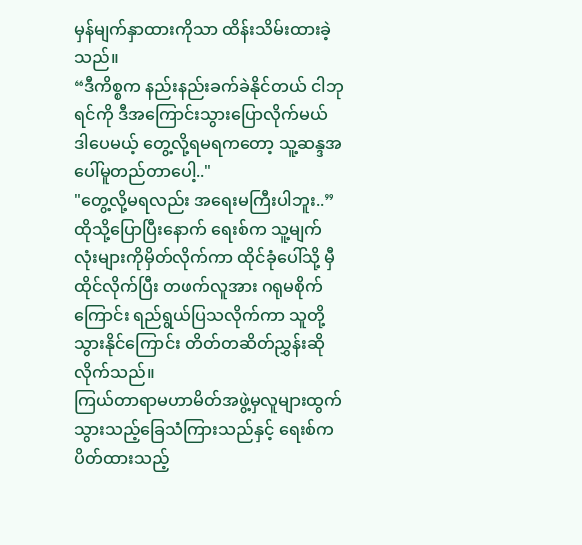မှန်မျက်နှာထားကိုသာ ထိန်းသိမ်းထားခဲ့သည်။
“ဒီကိစ္စက နည်းနည်းခက်ခဲနိုင်တယ် ငါဘုရင်ကို ဒီအကြောင်းသွားပြောလိုက်မယ် ဒါပေမယ့် တွေ့လို့ရမရကတော့ သူ့ဆန္ဒအပေါ်မူတည်တာပေါ့.."
"တွေ့လို့မရလည်း အရေးမကြီးပါဘူး..” ထိုသို့ပြောပြီးနောက် ရေးစ်က သူ့မျက်လုံးများကိုမှိတ်လိုက်ကာ ထိုင်ခုံပေါ်သို့ မှီထိုင်လိုက်ပြီး တဖက်လူအား ဂရုမစိုက်ကြောင်း ရည်ရွယ်ပြသလိုက်ကာ သူတို့သွားနိုင်ကြောင်း တိတ်တဆိတ်ညွှန်းဆိုလိုက်သည်။
ကြယ်တာရာမဟာမိတ်အဖွဲ့မှလူများထွက်သွားသည့်ခြေသံကြားသည်နှင့် ရေးစ်က ပိတ်ထားသည့်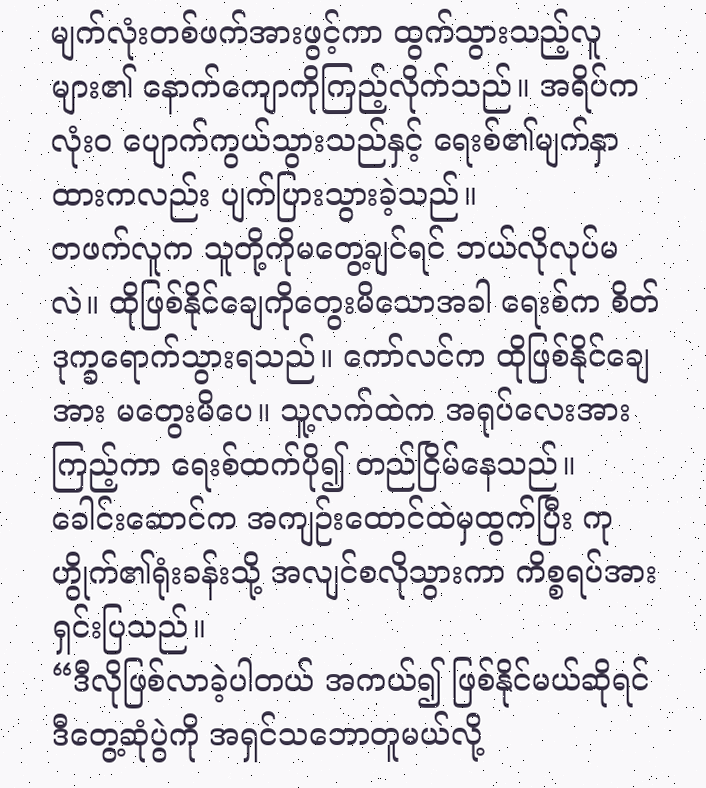မျက်လုံးတစ်ဖက်အားဖွင့်ကာ ထွက်သွားသည့်လူများ၏ နောက်ကျောကိုကြည့်လိုက်သည်။ အရိပ်က လုံးဝ ပျောက်ကွယ်သွားသည်နှင့် ရေးစ်၏မျက်နှာထားကလည်း ပျက်ပြားသွားခဲ့သည်။
တဖက်လူက သူတို့ကိုမတွေ့ချင်ရင် ဘယ်လိုလုပ်မလဲ။ ထိုဖြစ်နိုင်ချေကိုတွေးမိသောအခါ ရေးစ်က စိတ်ဒုက္ခရောက်သွားရသည်။ ကော်လင်က ထိုဖြစ်နိုင်ချေအား မတွေးမိပေ။ သူ့လက်ထဲက အရုပ်လေးအားကြည့်ကာ ရေးစ်ထက်ပို၍ တည်ငြိမ်နေသည်။
ခေါင်းဆောင်က အကျဉ်းထောင်ထဲမှထွက်ပြီး ကုဟွိုက်၏ရုံးခန်းသို့ အလျင်စလိုသွားကာ ကိစ္စရပ်အား ရှင်းပြသည်။
“ဒီလိုဖြစ်လာခဲ့ပါတယ် အကယ်၍ ဖြစ်နိုင်မယ်ဆိုရင် ဒီတွေ့ဆုံပွဲကို အရှင်သဘောတူမယ်လို့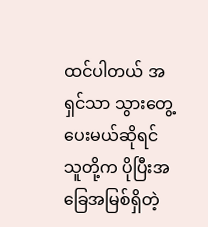ထင်ပါတယ် အရှင်သာ သွားတွေ့ပေးမယ်ဆိုရင် သူတို့က ပိုပြီးအခြေအမြစ်ရှိတဲ့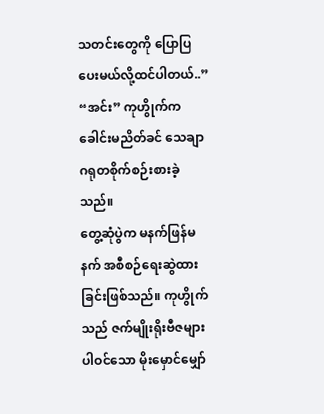သတင်းတွေကို ပြောပြပေးမယ်လို့ထင်ပါတယ်..”
“အင်း” ကုဟွိုက်က ခေါင်းမညိတ်ခင် သေချာဂရုတစိုက်စဉ်းစားခဲ့သည်။
တွေ့ဆုံပွဲက မနက်ဖြန်မနက် အစီစဉ်ရေးဆွဲထားခြင်းဖြစ်သည်။ ကုဟွိုက်သည် ဇက်မျိုးရိုးဗီဇများပါဝင်သော မိုးမှောင်မျှော်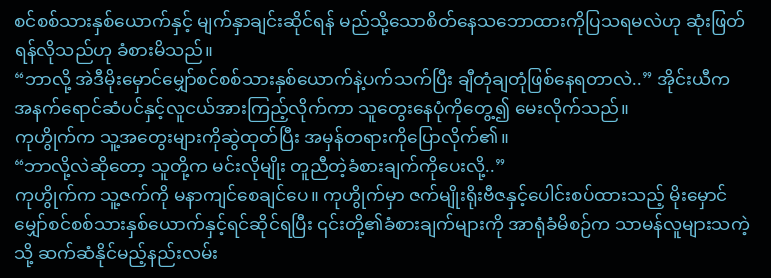စင်စစ်သားနှစ်ယောက်နှင့် မျက်နှာချင်းဆိုင်ရန် မည်သို့သောစိတ်နေသဘောထားကိုပြသရမလဲဟု ဆုံးဖြတ်ရန်လိုသည်ဟု ခံစားမိသည်။
“ဘာလို့ အဲဒီမိုးမှောင်မျှော်စင်စစ်သားနှစ်ယောက်နဲ့ပက်သက်ပြီး ချီတုံချတုံဖြစ်နေရတာလဲ..” အိုင်းယီက အနက်ရောင်ဆံပင်နှင့်လူငယ်အားကြည့်လိုက်ကာ သူတွေးနေပုံကိုတွေ့၍ မေးလိုက်သည်။
ကုဟွိုက်က သူ့အတွေးများကိုဆွဲထုတ်ပြီး အမှန်တရားကိုပြောလိုက်၏။
“ဘာလို့လဲဆိုတော့ သူတို့က မင်းလိုမျိုး တူညီတဲ့ခံစားချက်ကိုပေးလို့..”
ကုဟွိုက်က သူ့ဇက်ကို မနာကျင်စေချင်ပေ။ ကုဟွိုက်မှာ ဇက်မျိုးရိုးဗီဇနှင့်ပေါင်းစပ်ထားသည့် မိုးမှောင်မျှော်စင်စစ်သားနှစ်ယောက်နှင့်ရင်ဆိုင်ရပြီး ၎င်းတို့၏ခံစားချက်များကို အာရုံခံမိစဉ်က သာမန်လူများသကဲ့သို့ ဆက်ဆံနိုင်မည့်နည်းလမ်း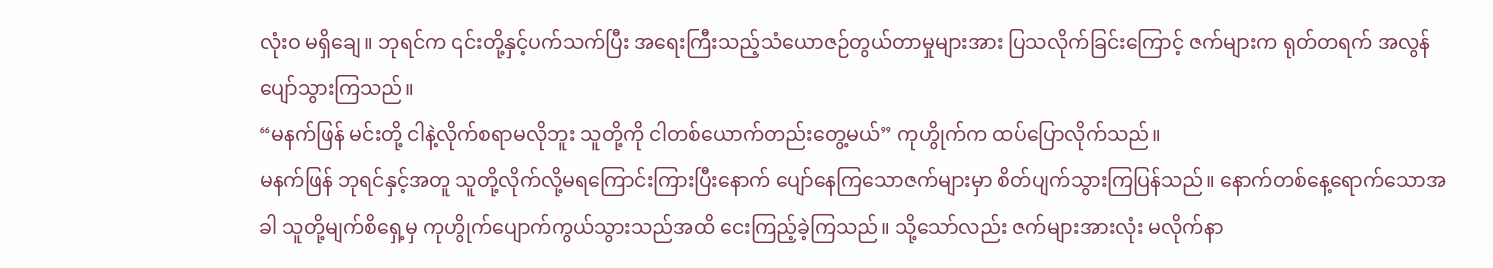လုံးဝ မရှိချေ။ ဘုရင်က ၎င်းတို့နှင့်ပက်သက်ပြီး အရေးကြီးသည့်သံယောဇဉ်တွယ်တာမှုများအား ပြသလိုက်ခြင်းကြောင့် ဇက်များက ရုတ်တရက် အလွန်ပျော်သွားကြသည်။
“မနက်ဖြန် မင်းတို့ ငါနဲ့လိုက်စရာမလိုဘူး သူတို့ကို ငါတစ်ယောက်တည်းတွေ့မယ်” ကုဟွိုက်က ထပ်ပြောလိုက်သည်။
မနက်ဖြန် ဘုရင်နှင့်အတူ သူတို့လိုက်လို့မရကြောင်းကြားပြီးနောက် ပျော်နေကြသောဇက်များမှာ စိတ်ပျက်သွားကြပြန်သည်။ နောက်တစ်နေ့ရောက်သောအခါ သူတို့မျက်စိရှေ့မှ ကုဟွိုက်ပျောက်ကွယ်သွားသည်အထိ ငေးကြည့်ခဲ့ကြသည်။ သို့သော်လည်း ဇက်များအားလုံး မလိုက်နာ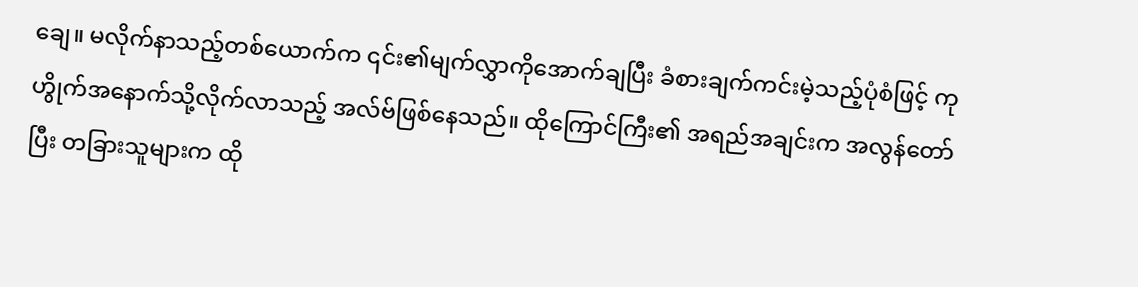ချေ။ မလိုက်နာသည့်တစ်ယောက်က ၎င်း၏မျက်လွှာကိုအောက်ချပြီး ခံစားချက်ကင်းမဲ့သည့်ပုံစံဖြင့် ကုဟွိုက်အနောက်သို့လိုက်လာသည့် အလ်ဗ်ဖြစ်နေသည်။ ထိုကြောင်ကြီး၏ အရည်အချင်းက အလွန်တော်ပြီး တခြားသူများက ထို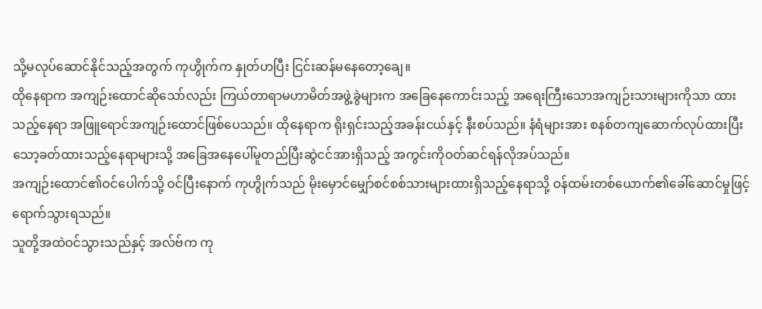သို့မလုပ်ဆောင်နိုင်သည့်အတွက် ကုဟွိုက်က နှုတ်ဟပြီး ငြင်းဆန်မနေတော့ချေ။
ထိုနေရာက အကျဉ်းထောင်ဆိုသော်လည်း ကြယ်တာရာမဟာမိတ်အဖွဲ့ခွဲများက အခြေနေကောင်းသည့် အရေးကြီးသောအကျဉ်းသားများကိုသာ ထားသည့်နေရာ အဖြူရောင်အကျဉ်းထောင်ဖြစ်ပေသည်။ ထိုနေရာက ရိုးရှင်းသည့်အခန်းငယ်နှင့် နီးစပ်သည်။ နံရံများအား စနစ်တကျဆောက်လုပ်ထားပြီး သော့ခတ်ထားသည့်နေရာများသို့ အခြေအနေပေါ်မူတည်ပြီးဆွဲငင်အားရှိသည့် အကွင်းကိုဝတ်ဆင်ရန်လိုအပ်သည်။
အကျဉ်းထောင်၏ဝင်ပေါက်သို့ ဝင်ပြီးနောက် ကုဟွိုက်သည် မိုးမှောင်မျှော်စင်စစ်သားများထားရှိသည့်နေရာသို့ ဝန်ထမ်းတစ်ယောက်၏ခေါ်ဆောင်မှုဖြင့် ရောက်သွားရသည်။
သူတို့အထဲဝင်သွားသည်နှင့် အလ်ဗ်က ကု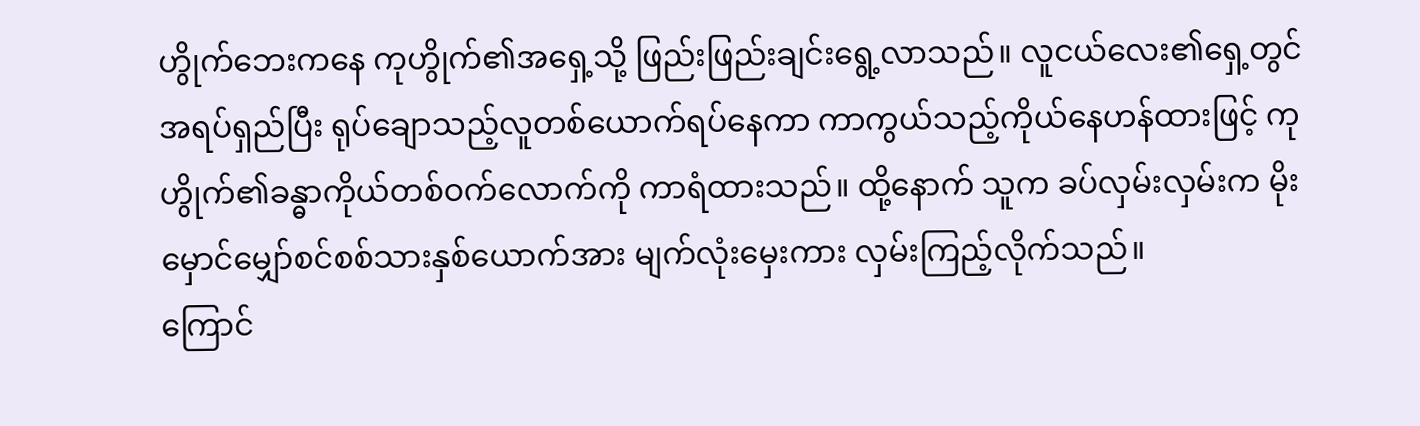ဟွိုက်ဘေးကနေ ကုဟွိုက်၏အရှေ့သို့ ဖြည်းဖြည်းချင်းရွေ့လာသည်။ လူငယ်လေး၏ရှေ့တွင် အရပ်ရှည်ပြီး ရုပ်ချောသည့်လူတစ်ယောက်ရပ်နေကာ ကာကွယ်သည့်ကိုယ်နေဟန်ထားဖြင့် ကုဟွိုက်၏ခန္ဓာကိုယ်တစ်ဝက်လောက်ကို ကာရံထားသည်။ ထို့နောက် သူက ခပ်လှမ်းလှမ်းက မိုးမှောင်မျှော်စင်စစ်သားနှစ်ယောက်အား မျက်လုံးမှေးကား လှမ်းကြည့်လိုက်သည်။
ကြောင်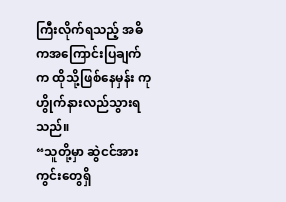ကြီးလိုက်ရသည့် အဓိကအကြောင်းပြချက်က ထိုသို့ဖြစ်နေမှန်း ကုဟွိုက်နားလည်သွားရသည်။
“သူတို့မှာ ဆွဲငင်အားကွင်းတွေရှိ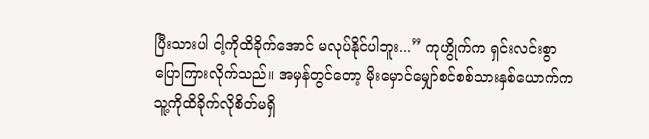ပြီးသားပါ ငါ့ကိုထိခိုက်အောင် မလုပ်နိုင်ပါဘူး...” ကုဟွိုက်က ရှင်းလင်းစွာပြောကြားလိုက်သည်။ အမှန်တွင်တော့ မိုးမှောင်မျှော်စင်စစ်သားနှစ်ယောက်က သူ့ကိုထိခိုက်လိုစိတ်မရှိ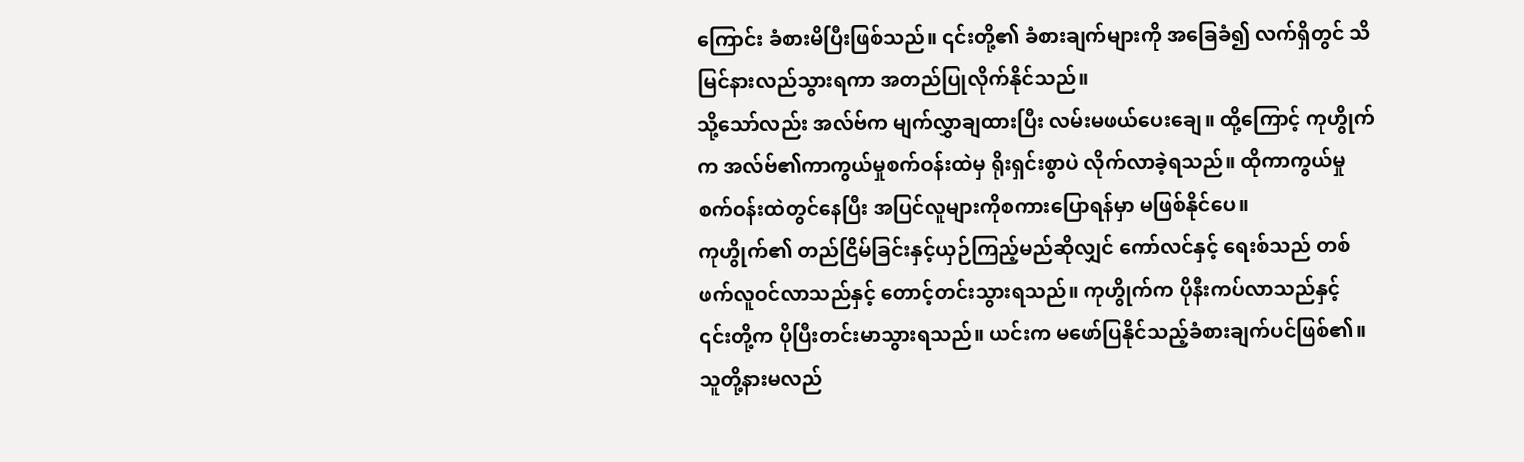ကြောင်း ခံစားမိပြီးဖြစ်သည်။ ၎င်းတို့၏ ခံစားချက်များကို အခြေခံ၍ လက်ရှိတွင် သိမြင်နားလည်သွားရကာ အတည်ပြုလိုက်နိုင်သည်။
သို့သော်လည်း အလ်ဗ်က မျက်လွှာချထားပြီး လမ်းမဖယ်ပေးချေ။ ထို့ကြောင့် ကုဟွိုက်က အလ်ဗ်၏ကာကွယ်မှုစက်ဝန်းထဲမှ ရိုးရှင်းစွာပဲ လိုက်လာခဲ့ရသည်။ ထိုကာကွယ်မှုစက်ဝန်းထဲတွင်နေပြီး အပြင်လူများကိုစကားပြောရန်မှာ မဖြစ်နိုင်ပေ။
ကုဟွိုက်၏ တည်ငြိမ်ခြင်းနှင့်ယှဉ်ကြည့်မည်ဆိုလျှင် ကော်လင်နှင့် ရေးစ်သည် တစ်ဖက်လူဝင်လာသည်နှင့် တောင့်တင်းသွားရသည်။ ကုဟွိုက်က ပိုနီးကပ်လာသည်နှင့် ၎င်းတို့က ပိုပြီးတင်းမာသွားရသည်။ ယင်းက မဖော်ပြနိုင်သည့်ခံစားချက်ပင်ဖြစ်၏။ သူတို့နားမလည်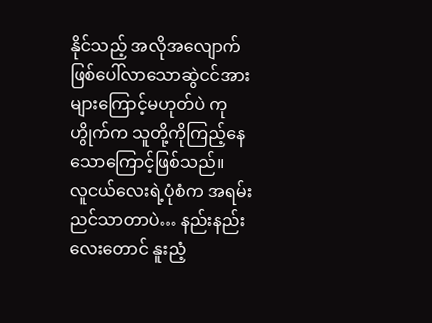နိုင်သည့် အလိုအလျောက်ဖြစ်ပေါ်လာသောဆွဲငင်အားများကြောင့်မဟုတ်ပဲ ကုဟွိုက်က သူတို့ကိုကြည့်နေသောကြောင့်ဖြစ်သည်။
လူငယ်လေးရဲ့ပုံစံက အရမ်းညင်သာတာပဲ… နည်းနည်းလေးတောင် နူးညံ့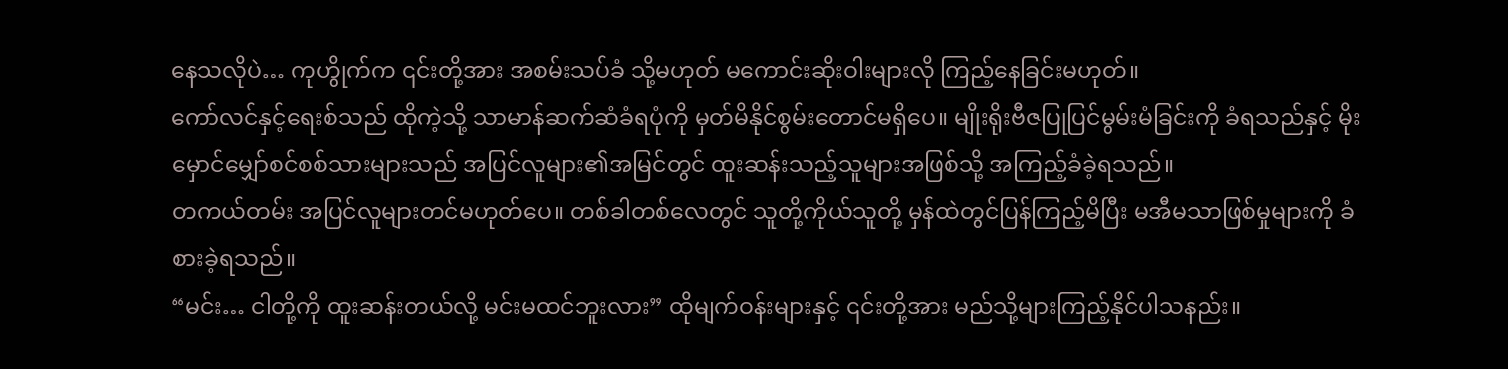နေသလိုပဲ… ကုဟွိုက်က ၎င်းတို့အား အစမ်းသပ်ခံ သို့မဟုတ် မကောင်းဆိုးဝါးများလို ကြည့်နေခြင်းမဟုတ်။
ကော်လင်နှင့်ရေးစ်သည် ထိုကဲ့သို့ သာမာန်ဆက်ဆံခံရပုံကို မှတ်မိနိုင်စွမ်းတောင်မရှိပေ။ မျိုးရိုးဗီဇပြုပြင်မွမ်းမံခြင်းကို ခံရသည်နှင့် မိုးမှောင်မျှော်စင်စစ်သားများသည် အပြင်လူများ၏အမြင်တွင် ထူးဆန်းသည့်သူများအဖြစ်သို့ အကြည့်ခံခဲ့ရသည်။
တကယ်တမ်း အပြင်လူများတင်မဟုတ်ပေ။ တစ်ခါတစ်လေတွင် သူတို့ကိုယ်သူတို့ မှန်ထဲတွင်ပြန်ကြည့်မိပြီး မအီမသာဖြစ်မှုများကို ခံစားခဲ့ရသည်။
“မင်း… ငါတို့ကို ထူးဆန်းတယ်လို့ မင်းမထင်ဘူးလား” ထိုမျက်ဝန်းများနှင့် ၎င်းတို့အား မည်သို့များကြည့်နိုင်ပါသနည်း။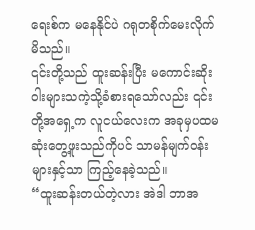ရေးစ်က မနေနိုင်ပဲ ဂရုတစိုက်မေးလိုက်မိသည်။
၎င်းတို့သည် ထူးဆန်းပြီး မကောင်းဆိုးဝါးများသကဲ့သို့ခံစားရသော်လည်း ၎င်းတို့အရှေ့က လူငယ်လေးက အခုမှပထမဆုံးတွေ့ဖူးသည်ကိုပင် သာမန်မျက်ဝန်းများနှင့်သာ ကြည့်နေခဲ့သည်။
“ထူးဆန်းတယ်တဲ့လား အဲဒါ ဘာအ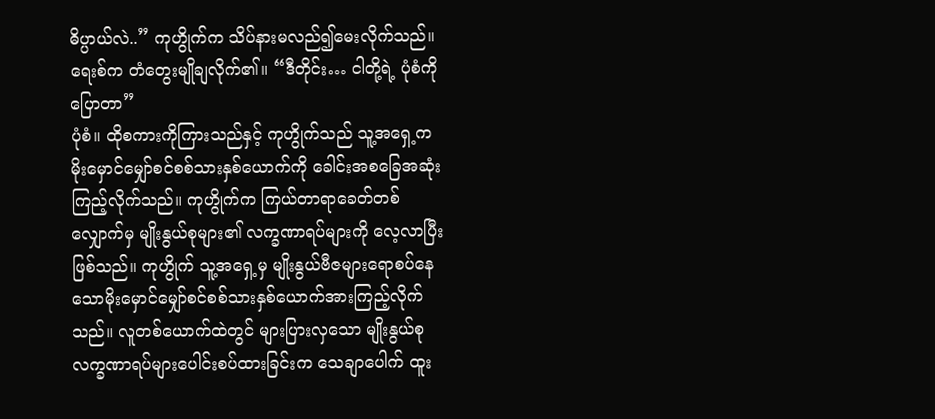ဓိပ္ပာယ်လဲ..” ကုဟွိုက်က သိပ်နားမလည်၍မေးလိုက်သည်။
ရေးစ်က တံတွေးမျိုချလိုက်၏။ “ဒီတိုင်း… ငါတို့ရဲ့ ပုံစံကိုပြောတာ”
ပုံစံ။ ထိုစကားကိုကြားသည်နှင့် ကုဟွိုက်သည် သူ့အရှေ့က မိုးမှောင်မျှော်စင်စစ်သားနှစ်ယောက်ကို ခေါင်းအစခြေအဆုံးကြည့်လိုက်သည်။ ကုဟွိုက်က ကြယ်တာရာခေတ်တစ်လျှောက်မှ မျိုးနွယ်စုများ၏ လက္ခဏာရပ်များကို လေ့လာပြီးဖြစ်သည်။ ကုဟွိုက် သူ့အရှေ့မှ မျိုးနွယ်ဗီဇများရောစပ်နေသောမိုးမှောင်မျှော်စင်စစ်သားနှစ်ယောက်အားကြည့်လိုက်သည်။ လူတစ်ယောက်ထဲတွင် များပြားလှသော မျိုးနွယ်စုလက္ခဏာရပ်များပေါင်းစပ်ထားခြင်းက သေချာပေါက် ထူး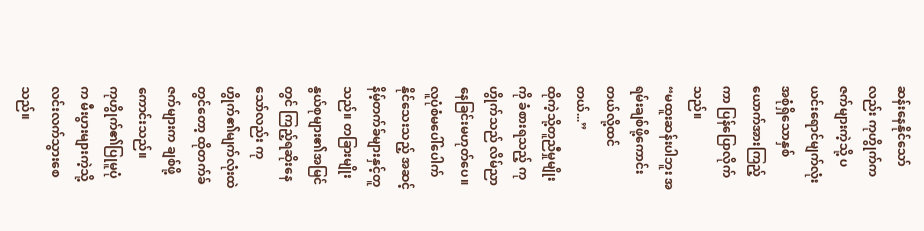ဆန်းနေနိုင်သော်လည်း ကုဟွိုက်က ဇက်များကဲ့သို့ ပယင်းရောင်မျက်လုံးအစုံရှိသောနှစ်ယောက်အားကြည့်ကာ ပြန်ပြောလိုက်သည်။
“မထူးဆန်းပါဘူး အရမ်းချစ်ဖို့ကောင်းတယ်လို့ထင်တယ်...”
ထိုကဲ့သို့တူညီမှုမျိုးကို ခံစားရသည့် ကုဟွိုက်သည် လိမ်ညာနေခြင်းမဟုတ်ပေ။ လူပုံစံမပေါ်ပေါက်နိုင်သေးသည့် အဆင့်နိမ့်တက်ခ်များနှင့်တူသည်။ တခြားမျိုးနွယ်စုများ၏အမြင်တွင် ကြည့်ရဆိုးနေသော်လည်း ကုဟွိုက်၏မျက်လုံးထဲတွင်တော့ ထိုတက်ခ်ဇက်များက ချစ်ဖို့ကောင်းသည်။
ကုဟွိုက်၏ပြုမူပုံက မီးပွားများကဲ့သို့ လင်းလက်သွားစေသည်။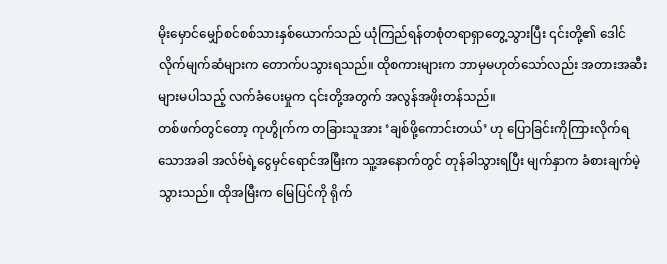မိုးမှောင်မျှော်စင်စစ်သားနှစ်ယောက်သည် ယုံကြည်ရန်တစုံတရာရှာတွေ့သွားပြီး ၎င်းတို့၏ ဒေါင်လိုက်မျက်ဆံများက တောက်ပသွားရသည်။ ထိုစကားများက ဘာမှမဟုတ်သော်လည်း အတားအဆီးများမပါသည့် လက်ခံပေးမှုက ၎င်းတို့အတွက် အလွန်အဖိုးတန်သည်။
တစ်ဖက်တွင်တော့ ကုဟွိုက်က တခြားသူအား ‘ချစ်ဖို့ကောင်းတယ်’ ဟု ပြောခြင်းကိုကြားလိုက်ရသောအခါ အလ်ဗ်ရဲ့ငွေမှင်ရောင်အမြီးက သူ့အနောက်တွင် တုန်ခါသွားရပြီး မျက်နှာက ခံစားချက်မဲ့သွားသည်။ ထိုအမြီးက မြေပြင်ကို ရိုက်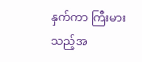နှက်ကာ ကြီးမားသည့်အ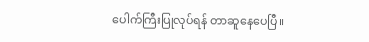ပေါက်ကြီးပြုလုပ်ရန် တာဆူနေပေပြီ။